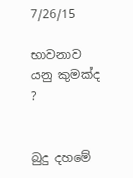7/26/15

භාවනාව යනු කුමක්ද ?


බුදු දහමේ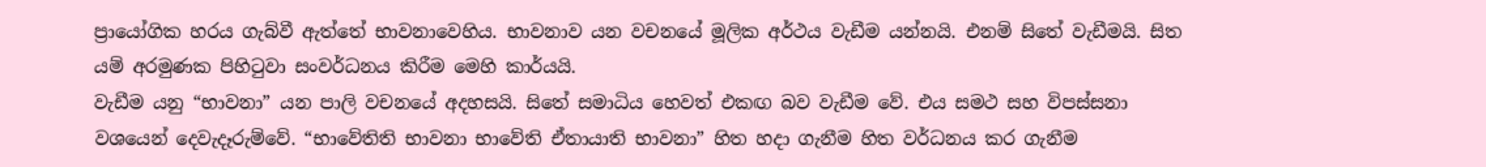ප්‍රායෝගික හරය ගැබ්වී ඇත්තේ භාවනාවෙහිය. භාවනාව යන වචනයේ මූලික අර්ථය වැඩීම යන්නයි. එනම් සිතේ වැඩීමයි. සිත යම් අරමුණක පිහිටුවා සංවර්ධනය කිරීම මෙහි කාර්යයි.
වැඩීම යනු “භාවනා” යන පාලි වචනයේ අදහසයි. සිතේ සමාධිය හෙවත් එකඟ බව වැඩීම වේ. එය සමථ සහ විපස්සනා වශයෙන් දෙවැදෑරුම්වේ. “භාවේතිති භාවනා භාවේති ඒතායාති භාවනා” හිත හදා ගැනීම හිත වර්ධනය කර ගැනීම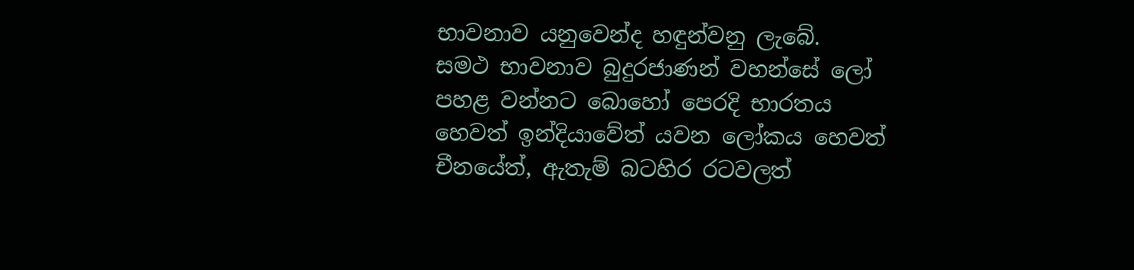භාවනාව යනුවෙන්ද හඳුන්වනු ලැබේ.
සමථ භාවනාව බුදුරජාණන් වහන්සේ ලෝ පහළ වන්නට බොහෝ පෙරදි භාරතය හෙවත් ඉන්දියාවේත් යවන ලෝකය හෙවත් චීනයේත්, ඇතැම් බටහිර රටවලත්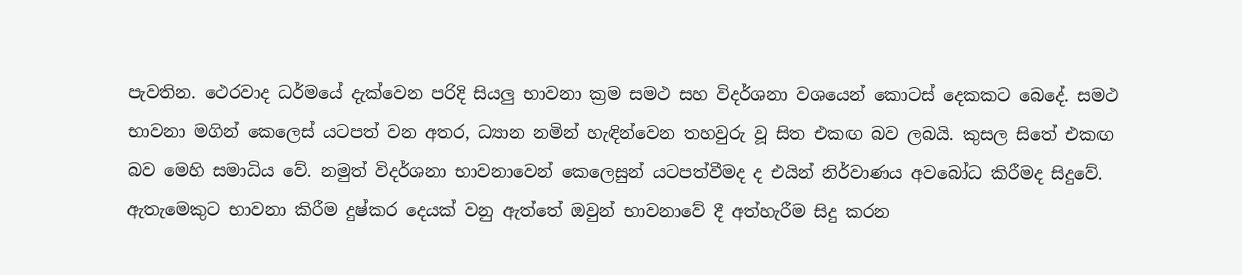පැවතින. ථෙරවාද ධර්මයේ දැක්වෙන පරිදි සියලු භාවනා ක්‍රම සමථ සහ විදර්ශනා වශයෙන් කොටස් දෙකකට බෙදේ. සමථ භාවනා මගින් කෙලෙස් යටපත් වන අතර, ධ්‍යාන නමින් හැඳින්වෙන තහවුරු වූ සිත එකඟ බව ලබයි. කුසල සිතේ එකඟ බව මෙහි සමාධිය වේ. නමුත් විදර්ශනා භාවනාවෙන් කෙලෙසුන් යටපත්වීමද ද එයින් නිර්වාණය අවබෝධ කිරීමද සිදුවේ. ඇතැමෙකුට භාවනා කිරීම දුෂ්කර දෙයක් වනු ඇත්තේ ඔවුන් භාවනාවේ දී අත්හැරීම සිදු කරන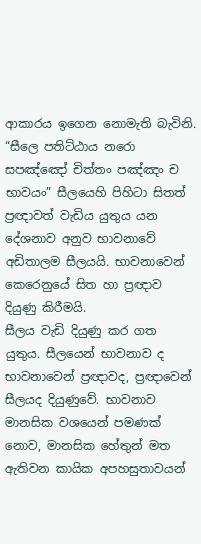ආකාරය ඉගෙන නොමැති බැවිනි.
“සීලෙ පතිට්ඨාය නරො සපඤ්ඤෝ චිත්තං පඤ්ඤං ච භාවයං” සීලයෙහි පිහිටා සිතත් ප්‍රඥාවත් වැඩිය යුතුය යන දේශනාව අනුව භාවනාවේ අඩිතාලම සීලයයි. භාවනාවෙන් කෙරෙනුයේ සිත හා ප්‍රඥාව දියුණු කිරීමයි.
සීලය වැඩි දියුණු කර ගත යුතුය. සීලයෙන් භාවනාව ද භාවනාවෙන් ප්‍රඥාවද, ප්‍රඥාවෙන් සීලයද දියුණුවේ. භාවනාව මානසික වශයෙන් පමණක් නොව, මානසික හේතුන් මත ඇතිවන කායික අපහසුතාවයන්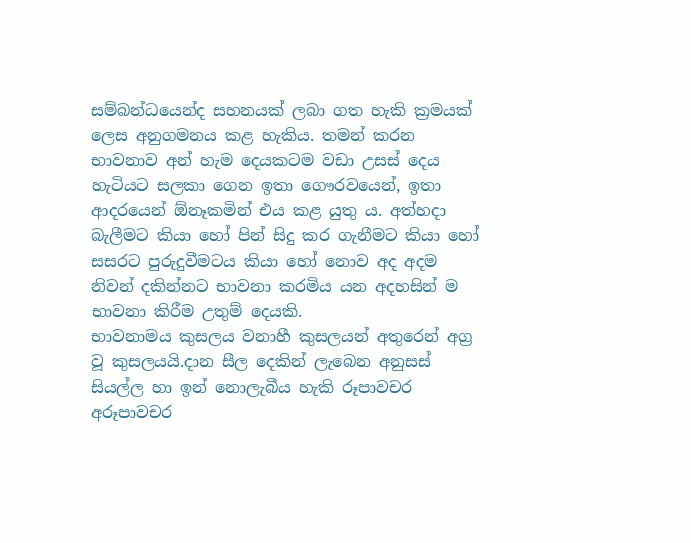සම්බන්ධයෙන්ද සහනයක් ලබා ගත හැකි ක්‍රමයක් ලෙස අනුගමනය කළ හැකිය. තමන් කරන භාවනාව අන් හැම දෙයකටම වඩා උසස් දෙය හැටියට සලකා ගෙන ඉතා ගෞරවයෙන්, ඉතා ආදරයෙන් ඕනෑකමින් එය කළ යුතු ය. අත්හදා බැලීමට කියා හෝ පින් සිදු කර ගැනීමට කියා හෝ සසරට පුරුදුවීමටය කියා හෝ නොව අද අදම නිවන් දකින්නට භාවනා කරමිය යන අදහසින් ම භාවනා කිරීම උතුම් දෙයකි.
භාවනාමය කුසලය වනාහී කුසලයන් අතුරෙන් අග්‍ර වූ කුසලයයි.දාන සීල දෙකින් ලැබෙන අනුසස් සියල්ල හා ඉන් නොලැබීය හැකි රූපාවචර අරූපාවචර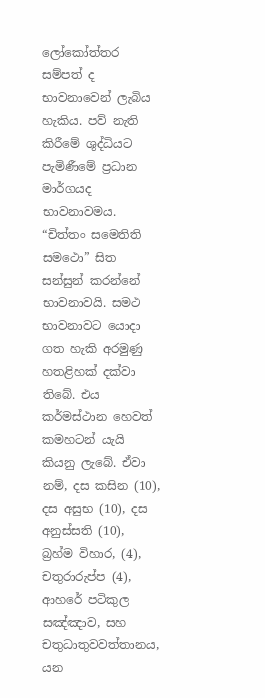ලෝකෝත්තර සම්පත් ද භාවනාවෙන් ලැබිය හැකිය. පව් නැති කිරීමේ ශුද්ධියට පැමිණීමේ ප්‍රධාන මාර්ගයද භාවනාවමය. “චිත්තං සමෙතිති සමථො” සිත සන්සුන් කරන්නේ භාවනාවයි. සමථ භාවනාවට යොදා ගත හැකි අරමුණු හතළිහක් දක්වා තිබේ. එය කර්මස්ථාන හෙවත් කමහටන් යැයි කියනු ලැබේ. ඒවා නම්, දස කසින (10), දස අසුභ (10), දස අනුස්සති (10), බ්‍රහ්ම විහාර, (4), චතුරාරුප්ප (4), ආහරේ පටිකුල සඤ්ඤාව, සහ චතුධාතුවවත්තානය, යන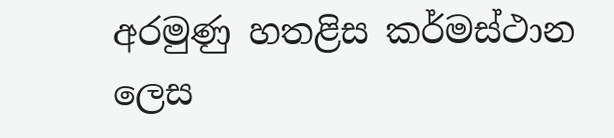අරමුණු හතළිස කර්මස්ථාන ලෙස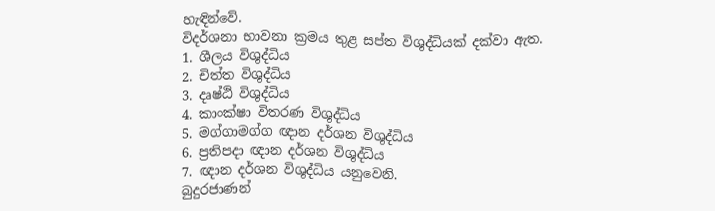හැඳින්වේ.
විදර්ශනා භාවනා ක්‍රමය තුළ සප්ත විශුද්ධියක් දක්වා ඇත.
1. ශීලය විශුද්ධිය
2. චිත්ත විශුද්ධිය
3. දෘෂ්ඨි විශුද්ධිය
4. කාංක්ෂා විතරණ විශුද්ධිය
5. මග්ගාමග්ග ඥාන දර්ශන විශුද්ධිය
6. ප්‍රතිපදා ඥාන දර්ශන විශුද්ධිය
7. ඥාන දර්ශන විශුද්ධිය යනුවෙනි.
බුදුරජාණන්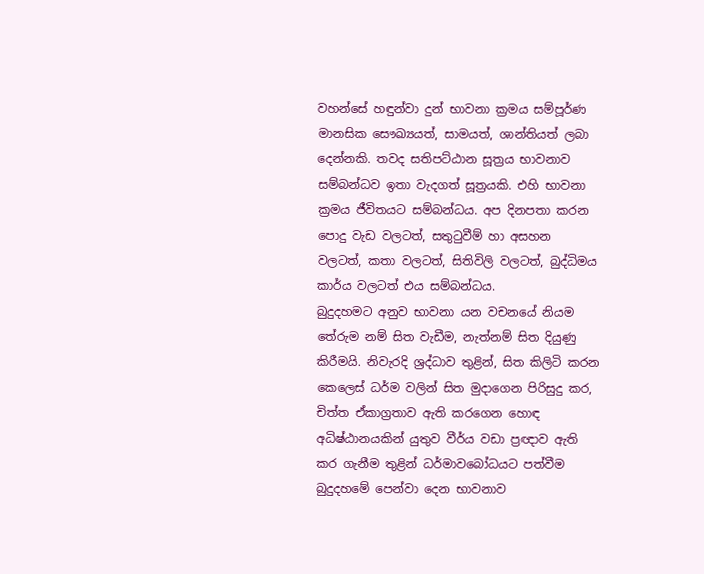වහන්සේ හඳුන්වා දුන් භාවනා ක්‍රමය සම්පූර්ණ මානසික සෞඛ්‍යයත්, සාමයත්, ශාන්තියත් ලබා දෙන්නකි. තවද සතිපට්ඨාන සූත්‍රය භාවනාව සම්බන්ධව ඉතා වැදගත් සූත්‍රයකි. එහි භාවනා ක්‍රමය ජීවිතයට සම්බන්ධය. අප දිනපතා කරන පොදු වැඩ වලටත්, සතුටුවීම් හා අසහන වලටත්, කතා වලටත්, සිතිවිලි වලටත්, බුද්ධිමය කාර්ය වලටත් එය සම්බන්ධය.
බුදුදහමට අනුව භාවනා යන වචනයේ නියම තේරුම නම් සිත වැඩීම, නැත්නම් සිත දියුණු කිරීමයි. නිවැරදි ශ්‍රද්ධාව තුළින්, සිත කිලිටි කරන කෙලෙස් ධර්ම වලින් සිත මුදාගෙන පිරිසුදු කර, චිත්ත ඒකාග්‍රතාව ඇති කරගෙන හොඳ අධිෂ්ඨානයකින් යුතුව වීර්ය වඩා ප්‍රඥාව ඇති කර ගැනීම තුළින් ධර්මාවබෝධයට පත්වීම බුදුදහමේ පෙන්වා දෙන භාවනාව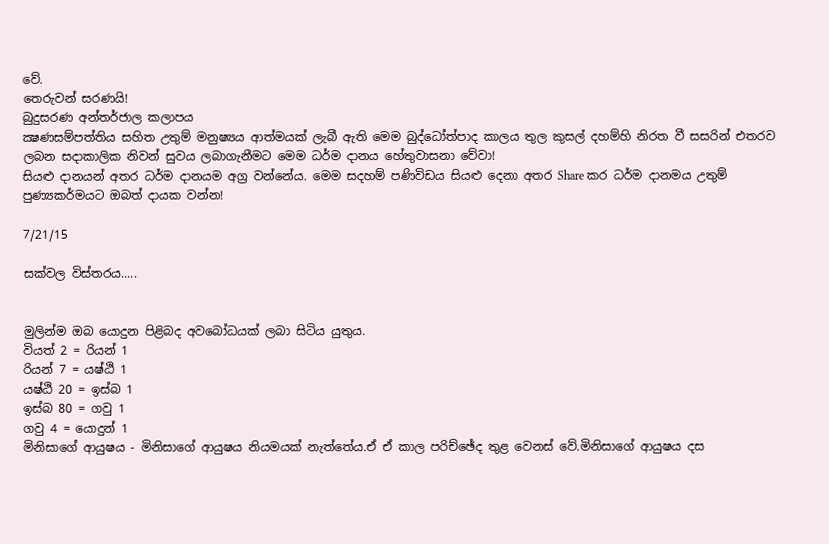වේ.
තෙරුවන් සරණයි!
බුදුසරණ අන්තර්ජාල කලාපය
ක්‍ෂණසම්පත්තිය සහිත උතුම් මනුෂ්‍යය ආත්මයක් ලැබී ඇති මෙම බුද්ධෝත්පාද කාලය තුල කුසල් දහම්හි නිරත වී සසරින් එතරව ලබන සදාකාලික නිවන් සුවය ලබාගැනීමට මෙම ධර්ම දානය හේතුවාසනා වේවා!
සියළු දානයන් අතර ධර්ම දානයම අග්‍ර වන්නේය. මෙම සදහම් පණිවිඩය සියළු දෙනා අතර Share කර ධර්ම දානමය උතුම් පුණ්‍යකර්මයට ඔබත් දායක වන්න!

7/21/15

සක්වල විස්තරය.....


මුලින්ම ඔබ යොදුන පිළිබද අවබෝධයක් ලබා සිටිය යුතුය.
වියත් 2 = රියන් 1
රියන් 7 = යෂ්ඨි 1
යෂ්ඨි 20 = ඉස්බ 1
ඉස්බ 80 = ගවු 1
ගවු 4 = යොදුන් 1
මිනිසාගේ ආයුෂය - මිනිසාගේ ආයුෂය නියමයක් නැත්තේය.ඒ ඒ කාල පරිච්ඡේද තුළ වෙනස් වේ.මිනිසාගේ ආයුෂය දස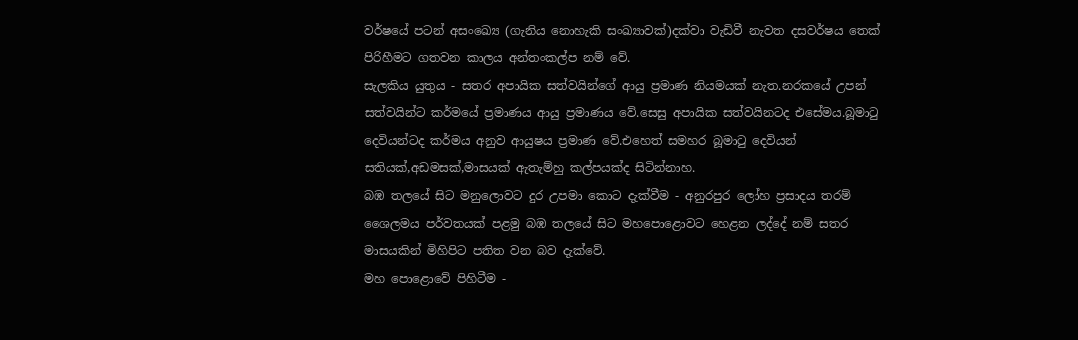වර්ෂයේ පටන් අසංඛ්‍යෙ (ගැනිය නොහැකි සංඛ්‍යාවක්)දක්වා වැඩිවී නැවත දසවර්ෂය තෙක් පිරිහීමට ගතවන කාලය අන්තංකල්ප නම් වේ.
සැලකිය යුතුය - සතර අපායික සත්වයින්ගේ ආයු ප්‍රමාණ නියමයක් නැත.නරකයේ උපන් සත්වයින්ට කර්මයේ ප්‍රමාණය ආයු ප්‍රමාණය වේ.සෙසු අපායික සත්වයිනටද එසේමය.බූමාටු දෙවියන්ටද කර්මය අනුව ආයුෂය ප්‍රමාණ වේ.එහෙත් සමහර බූමාටු දෙවියන් සතියක්,අඩමසක්,මාසයක් ඇතැම්හු කල්පයක්ද සිටින්නාහ.
බඹ තලයේ සිට මනුලොවට දුර උපමා කොට දැක්වීම - අනුරපුර ලෝහ ප්‍රසාදය තරම් ශෛලමය පර්වතයක් පළමු බඹ තලයේ සිට මහපොළොවට හෙළන ලද්දේ නම් සතර මාසයකින් මිහිපිට පතිත වන බව දැක්වේ.
මහ පොළොවේ පිහිටීම -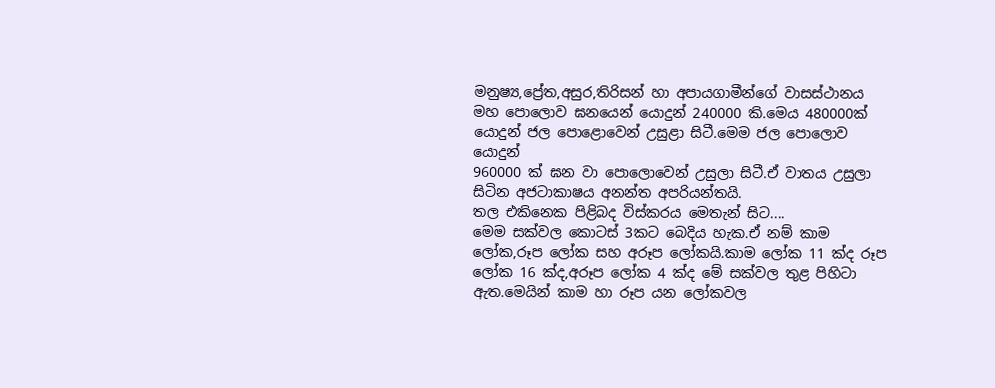මනුෂ්‍ය,ප්‍රේත,අසුර,තිරිසන් හා අපායගාමීන්ගේ වාසස්ථානය මහ පොලොව ඝනයෙන් යොදුන් 240000 කි.මෙය 480000ක් යොදුන් ජල පොළොවෙන් උසුළා සිටී.මෙම ජල පොලොව යොදුන්
960000 ක් ඝන වා පොලොවෙන් උසුලා සිටී.ඒ වාතය උසුලා සිටින අජටාකාෂය අනන්ත අපරියන්තයි.
තල එකිනෙක පිළිබ‍ද විස්කරය මෙතැන් සිට....
මෙම සක්වල කොටස් 3කට බෙදිය හැක.ඒ නම් කාම ලෝක,රූප ලෝක සහ අරූප ලෝකයි.කාම ලෝක 11 ක්ද රූප ලෝක 16 ක්ද,අරූප ලෝක 4 ක්ද මේ සක්වල තුළ පිහිටා ඇත.මෙයින් කාම හා රූප යන ලෝකවල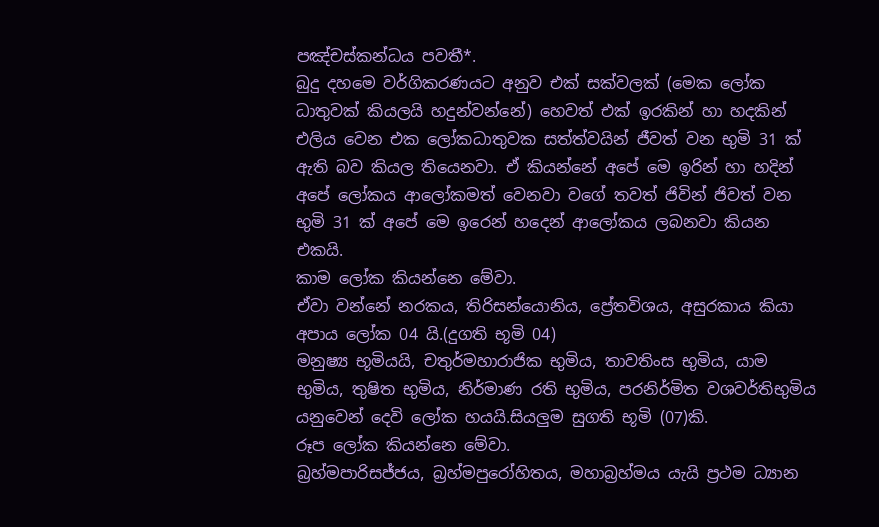පඤ්චස්කන්ධය පවතී*.
බුදු දහමෙ වර්ගිකරණයට අනුව එක් සක්වලක් (මෙක ලෝක ධාතුවක් කියලයි හදුන්වන්නේ) හෙවත් එක් ඉරකින් හා හදකින් එලිය වෙන එක ලෝකධාතුවක සත්ත්වයින් ජීවත් වන භුමි 31 ක් ඇති බව කියල තියෙනවා. ඒ කියන්නේ අපේ මෙ ඉරින් හා හදින් අපේ ලෝකය ආලෝකමත් වෙනවා වගේ තවත් ජිවින් ජිවත් වන භුමි 31 ක් අපේ මෙ ඉරෙන් හදෙන් ආලෝකය ලබනවා කියන එකයි.
කාම ලෝක කියන්නෙ මේවා.
ඒවා වන්නේ නරකය, තිරිසන්යොනිය, ප්‍රේතවිශය, අසුරකාය කියා අපාය ලෝක 04 යි.(දුගති භූමි 04)
මනුෂ්‍ය භූමියයි, චතුර්මහාරාජික භුමිය, තාවතිංස භුමිය, යාම භුමිය, තුෂිත භුමිය, නිර්මාණ රති භුමිය, පරනිර්මිත වශවර්තිභුමිය යනුවෙන් දෙවි ලෝක හයයි.සියලුම සුගති භූමි (07)කි.
රූප ලෝක කියන්නෙ මේවා.
බ්‍රහ්මපාරිසජ්ජය, බ්‍රහ්මපුරෝහිතය, මහාබ්‍රහ්මය යැයි ප්‍රථම ධ්‍යාන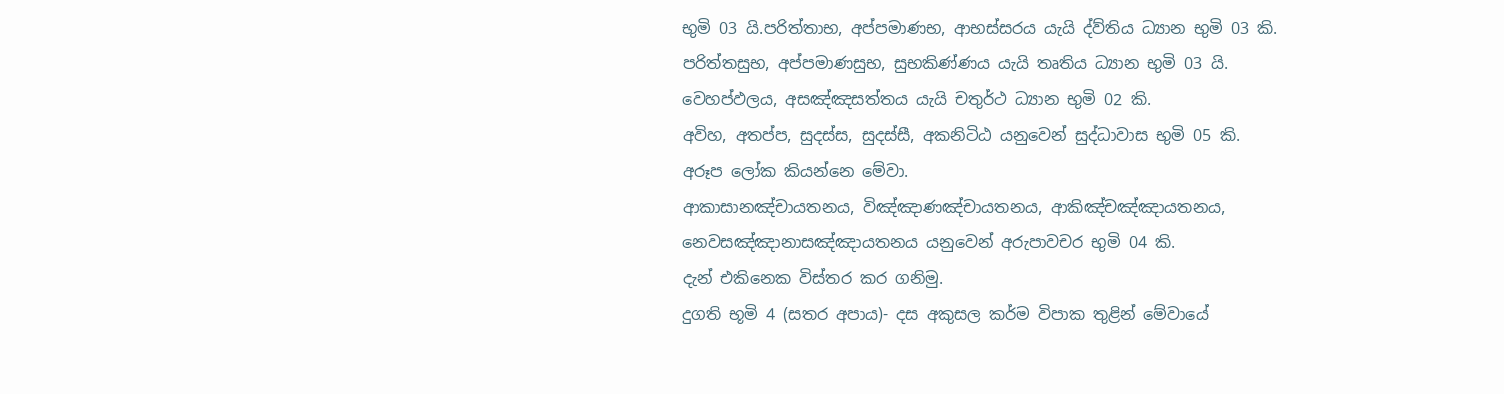භුමි 03 යි.පරිත්තාභ, අප්පමාණභ, ආභස්සරය යැයි ද්ව්තිය ධ්‍යාන භුමි 03 කි.
පරිත්තසුභ, අප්පමාණසුභ, සුභකිණ්ණය යැයි තෘතිය ධ්‍යාන භුමි 03 යි.
වෙහප්ඵලය, අසඤ්ඤසත්තය යැයි චතුර්ථ ධ්‍යාන භුමි 02 කි.
අවිහ, අතප්ප, සුදස්ස, සුදස්සී, අකනිටිඨ යනුවෙන් සුද්ධාවාස භුමි 05 කි.
අරූප ලෝක කියන්නෙ මේවා.
ආකාසානඤ්චායතනය, විඤ්ඤාණඤ්චායතනය, ආකිඤ්චඤ්ඤායතනය, නෙවසඤ්ඤානාසඤ්ඤායතනය යනුවෙන් අරුපාවචර භුමි 04 කි.
දැන් එකිනෙක විස්තර කර ගනිමු.
දුගති භූමි 4 (සතර අපාය)- දස අකුසල කර්ම විපාක තුළින් මේවායේ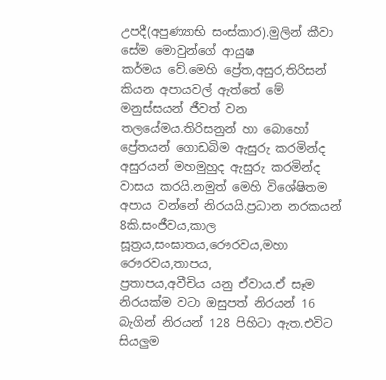උපදී(අපුණ්‍යාභි සංස්කාර).මුලින් කීවා සේම මොවුන්ගේ ආයුෂ
කර්මය වේ.මෙහි ප්‍රේත,අසුර,තිරිසන් කියන අපායවල් ඇත්තේ මේ මනුස්සයන් ජීවත් වන තලයේමය.තිරිසනුන් හා බොහෝ ප්‍රේතයන් ගොඩබිම ඇසුරු කරමින්ද අසුරයන් මහමුහුද ඇසුරු කරමින්ද වාසය කරයි.නමුත් මෙහි විශේෂිතම අපාය වන්නේ නිරයයි.ප්‍රධාන නරකයන් 8කි.සංජීවය,කාල සූත්‍රය,සංඝාතය,රෞරවය,මහා රෞරවය,තාපය,
ප්‍රතාපය,අවීචිය යනු ඒවාය.ඒ සෑම නිරයක්ම වටා ඔසුපත් නිරයන් 16 බැගින් නිරයන් 128 පිහිටා ඇත.එවිට සියලුම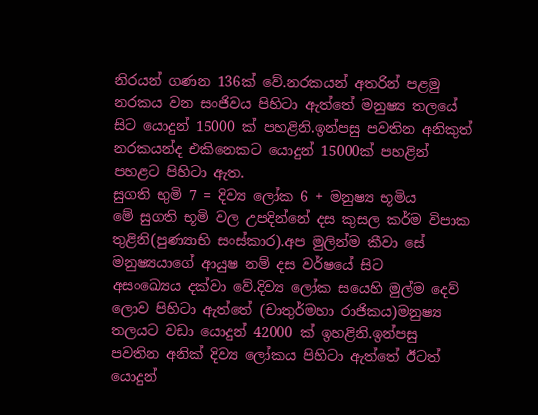නිරයන් ගණන 136ක් වේ.නරකයන් අතරින් පළමු නරකය වන සංජිවය පිහිටා ඇත්තේ මනුෂ්‍ය තලයේ සිට යොදුන් 15000 ක් පහළිනි.ඉන්පසු පවතින අනිකුත් නරකයන්ද එකිනෙකට යොදුන් 15000ක් පහළින් පහළට පිහිටා ඇත.
සුගති භුමි 7 = දිව්‍ය ලෝක 6 + මනුෂ්‍ය භූමිය
මේ සුගති භූමි වල උපදින්නේ දස කුසල කර්ම විපාක තුළිනි(පුණ්‍යාභි සංස්කාර).අප මුලින්ම කීවා සේ මනුෂ්‍යයාගේ ආයුෂ නම් දස වර්ෂයේ සිට
අසංඛ්‍යෙය දක්වා වේ.දිව්‍ය ලෝක සයෙහි මුල්ම දෙව් ලොව පිහිටා ඇත්තේ (චාතුර්මහා රාජිකය)මනුෂ්‍ය තලයට වඩා යොදුන් 42000 ක් ඉහළිනි.ඉන්පසු පවතින අනික් දිව්‍ය ලෝකය පිහිටා ඇත්තේ ඊටත් යොදුන්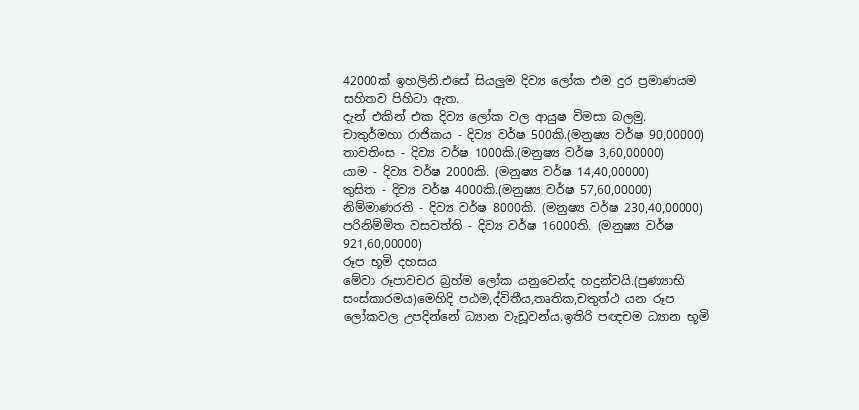42000ක් ඉහලිනි.එසේ සියලුම දිව්‍ය ලෝක එම දුර ප්‍රමාණයම සහිතව පිහිටා ඇත.
දැන් එකින් එක දිව්‍ය ලෝක වල ආයුෂ විමසා බලමු.
චාතුර්මහා රාජිකය - දිව්‍ය වර්ෂ 500කි.(මනුෂ්‍ය වර්ෂ 90,00000)
තාවතිංස - දිව්‍ය වර්ෂ 1000කි.(මනුෂ්‍ය වර්ෂ 3,60,00000)
යාම - දිව්‍ය වර්ෂ 2000කි. (මනුෂ්‍ය වර්ෂ 14,40,00000)
තුසිත - දිව්‍ය වර්ෂ 4000කි.(මනුෂ්‍ය වර්ෂ 57,60,00000)
නිම්මාණරති - දිව්‍ය වර්ෂ 8000කි. (මනුෂ්‍ය වර්ෂ 230,40,00000)
පරිනිම්මිත වසවත්ති - දිව්‍ය වර්ෂ 16000ති. (මනුෂ්‍ය වර්ෂ 921,60,00000)
රූප භූමි දහසය
මේවා රූපාවචර බ්‍රහ්ම ලෝක යනුවෙන්ද හදුන්වයි.(පුණ්‍යාභි සංස්කාරමය)මෙහිදි පඨම,ද්විතීය,තෘතික,චතුත්ථ යන රූප ලෝකවල උපදින්නේ ධ්‍යාන වැඩූවන්ය.ඉතිරි පඥචම ධ්‍යාන භූමි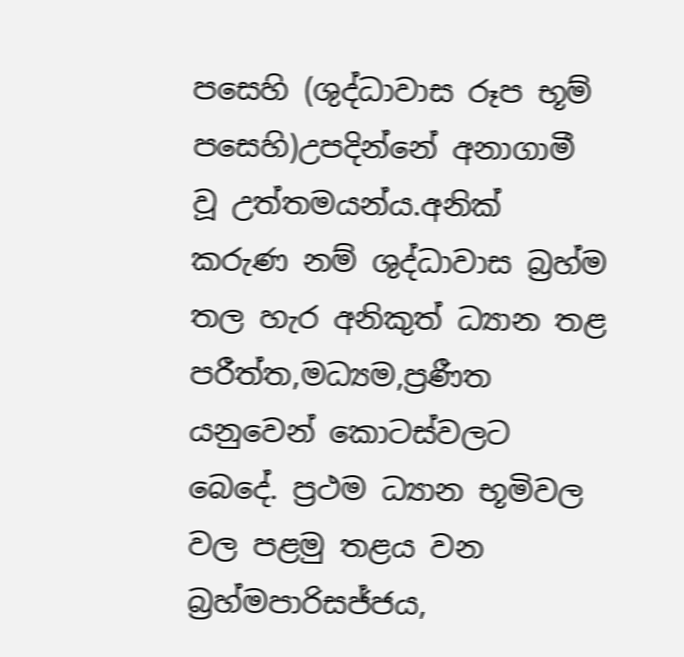පසෙහි (ශුද්ධාවාස රූප භූම් පසෙහි)උපදින්නේ අනාගාමී වූ උත්තමයන්ය.අනික් කරුණ නම් ශුද්ධාවාස බ්‍රහ්ම තල හැර අනිකුත් ධ්‍යාන තළ පරීත්ත,මධ්‍යම,ප්‍රණීත යනුවෙන් කොටස්වලට බෙදේ. ප්‍රථම ධ්‍යාන භූමිවල වල පළමු තළය වන බ්‍රහ්මපාරිසජ්ජය,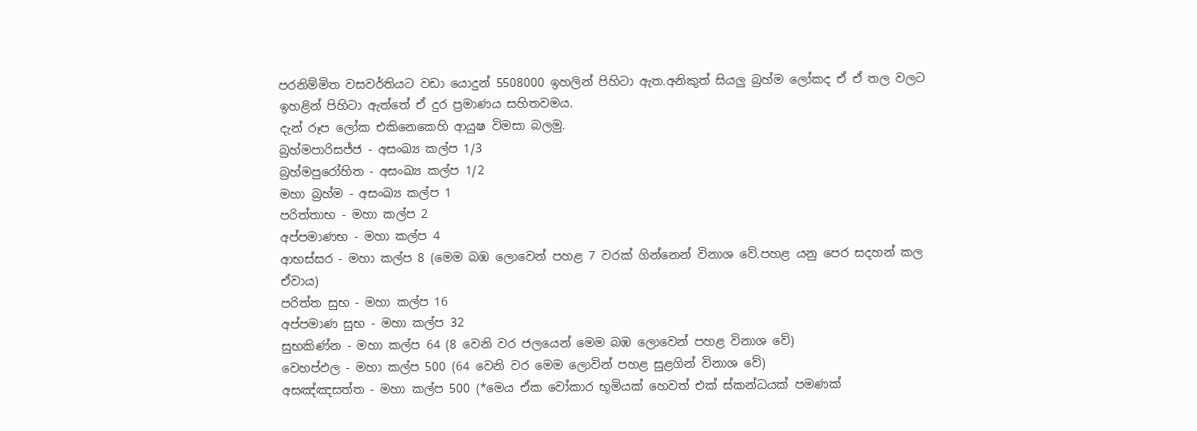පරනිම්මිත වසවර්තියට වඩා යොදුන් 5508000 ඉහලින් පිහිටා ඇත.අනිකුත් සියලු බ්‍රහ්ම ලෝකද ඒ ඒ තල වලට ඉහළින් පිහිටා ඇත්තේ ඒ දුර ප්‍රමාණය සහිතවමය.
දැන් රූප ලෝක එකිනෙකෙහි ආයුෂ විමසා බලමු.
බ්‍රහ්මපාරිසජ්ජ - අසංඛ්‍ය කල්ප 1/3
බ්‍රහ්මපුරෝහිත - අසංඛ්‍ය කල්ප 1/2
මහා බ්‍රහ්ම - අසංඛ්‍ය කල්ප 1
පරිත්තාභ - මහා කල්ප 2
අප්පමාණභ - මහා කල්ප 4
ආභස්සර - මහා කල්ප 8 (මෙම බඹ ලොවෙන් පහළ 7 වරක් ගින්නෙන් විනාශ වේ.පහළ යනු පෙර සදහන් කල ඒවාය)
පරිත්ත සුභ - මහා කල්ප 16
අප්පමාණ සුභ - මහා කල්ප 32
සුභකිණ්න - මහා කල්ප 64 (8 වෙනි වර ජලයෙන් මෙම බඹ ලොවෙන් පහළ විනාශ වේ)
වෙහප්ඵල - මහා කල්ප 500 (64 වෙනි වර මෙම ලොවින් පහළ සුළගින් විනාශ වේ)
අසඤ්ඤසත්ත - මහා කල්ප 500 (*මෙය ඒක වෝකාර භූමියක් හෙවත් එක් ස්කන්ධයක් පමණක්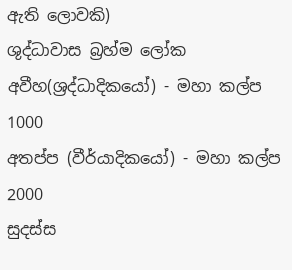ඇති ලොවකි)
ශුද්ධාවාස බ්‍රහ්ම ලෝක
අවීහ(ශ්‍රද්ධාදිකයෝ) - මහා කල්ප 1000
අතප්ප (වීර්යාදිකයෝ) - මහා කල්ප 2000
සුදස්ස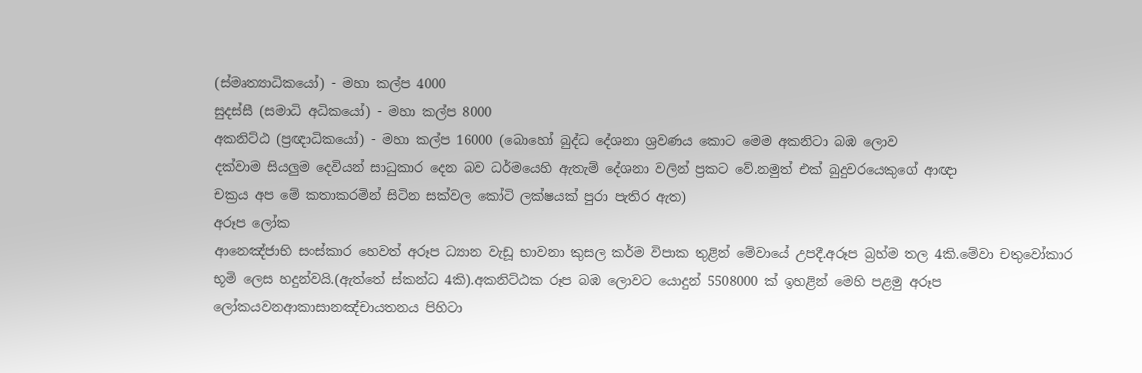(ස්මෘත්‍යාධිකයෝ) - මහා කල්ප 4000
සුදස්සී (සමාධි අධිකයෝ) - මහා කල්ප 8000
අකනිට්ඨ (ප්‍රඥාධිකයෝ) - මහා කල්ප 16000 (බොහෝ බුද්ධ දේශනා ශ්‍රවණය කොට මෙම අකනිටා බඹ ලොව
දක්වාම සියලුම දෙවියන් සාධුකාර දෙන බව ධර්මයෙහි ඇතැම් දේශනා වලින් ප්‍රකට වේ.නමුත් එක් බුදුවරයෙකුගේ ආඥා
චක්‍රය අප මේ කතාකරමින් සිටින සක්වල කෝටි ලක්ෂයක් පුරා පැතිර ඇත)
අරූප ලෝක
ආනෙඤ්ජාභි සංස්කාර හෙවත් අරූප ධ්‍යාන වැඩූ භාවනා කුසල කර්ම විපාක තුළින් මේවායේ උපදී.අරූප බ්‍රහ්ම තල 4කි.මේවා චතුවෝකාර භූමි ලෙස හදුන්වයි.(ඇත්තේ ස්කන්ධ 4කි).අකනිට්ඨක රූප බඹ ලොවට යොදුන් 5508000 ක් ඉහළින් මෙහි පළමු අරූප ලෝකයවනආකාසානඤ්චායතනය පිහිටා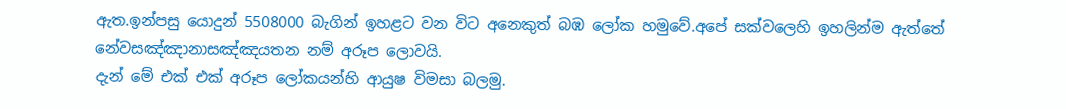ඇත.ඉන්පසු යොදුන් 5508000 බැගින් ඉහළට වන විට අනෙකුත් බඹ ලෝක හමුවේ.අපේ සක්වලෙහි ඉහලින්ම ඇත්තේ නේවසඤ්ඤානාසඤ්ඤයතන නම් අරූප ලොවයි.
දැන් මේ එක් එක් අරූප ලෝකයන්හි ආයුෂ විමසා බලමු.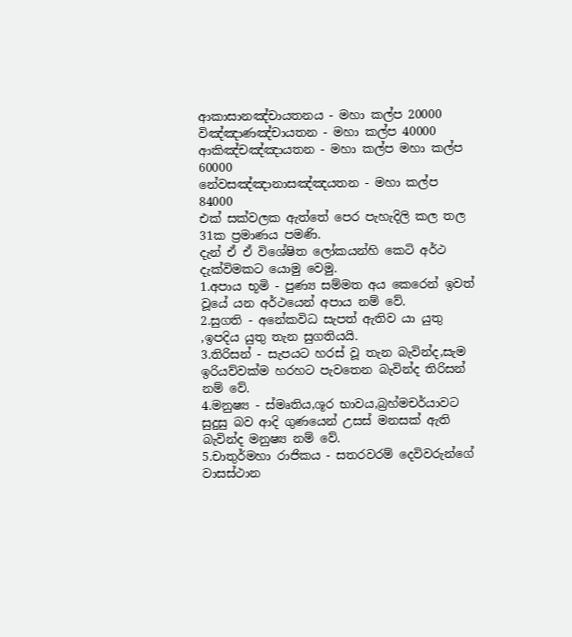ආකාසානඤ්චායතනය - මහා කල්ප 20000
විඤ්ඤාණඤ්චායතන - මහා කල්ප 40000
ආකිඤ්චඤ්ඤායතන - මහා කල්ප මහා කල්ප 60000
නේවසඤ්ඤානාසඤ්ඤයතන - මහා කල්ප 84000
එක් සක්වලක ඇත්තේ පෙර පැහැදිලි කල තල 31ක ප්‍රමාණය පමණි.
දැන් ඒ ඒ විශේෂිත ලෝකයන්හි කෙටි අර්ථ දැක්විමකට යොමු වෙමු.
1.අපාය භූමි - පුණ්‍ය සම්මත අය කෙරෙන් ඉවත් වූයේ යන අර්ථයෙන් අපාය නම් වේ.
2.සුගති - අනේකවිධ සැපත් ඇතිව යා යුතු ,ඉපදිය යුතු තැන සුගතියයි.
3.තිරිසන් - සැපයට හරස් වූ තැන බැවින්ද,සැම ඉරියව්වක්ම හරහට පැවතෙන බැවින්ද තිරිසන් නම් වේ.
4.මනුෂ්‍ය - ස්මෘතිය,ශූර භාවය,බ්‍රහ්මචර්යාවට සුදුසු බව ආදි ගුණයෙන් උසස් මනසක් ඇති බැවින්ද මනුෂ්‍ය නම් වේ.
5.චාතුර්මහා රාජිකය - සතරවරම් දෙවිවරුන්ගේ වාසස්ථාන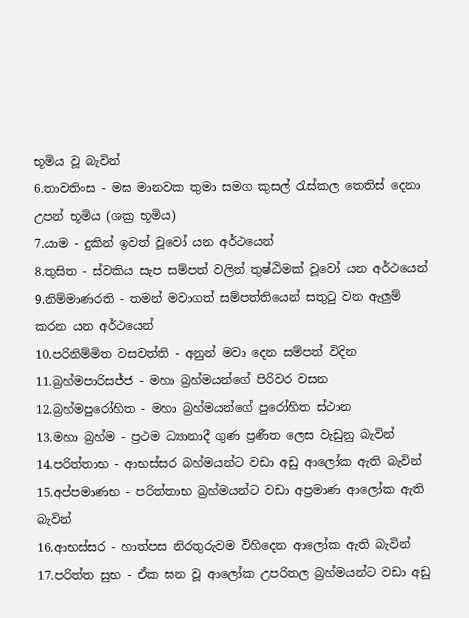භූමිය වූ බැවින්
6.තාවතිංස - මඝ මානවක තුමා සමග කුසල් රැස්කල තෙතිස් දෙනා උපන් භූමිය (ශක්‍ර භූමිය)
7.යාම - දුකින් ඉවත් වූවෝ යන අර්ථයෙන්
8.තුසිත - ස්වකිය සැප සම්පත් වලින් තුෂ්ඨිමක් වූවෝ යන අර්ථයෙන්
9.නිම්මාණරති - තමන් මවාගත් සම්පත්තියෙන් සතුටු වන ඇලුම් කරන යන අර්ථයෙන්
10.පරිනිම්මිත වසවත්ති - අනුන් මවා දෙන සම්පත් විදින
11.බ්‍රහ්මපාරිසජ්ජ - මහා බ්‍රහ්මයන්ගේ පිරිවර වසන
12.බ්‍රහ්මපුරෝහිත - මහා බ්‍රහ්මයන්ගේ පුරෝහිත ස්ථාන
13.මහා බ්‍රහ්ම - ප්‍රථම ධ්‍යානාදී ගුණ ප්‍රණීත ලෙස වැඩුනු බැවින්
14.පරිත්තාභ - ආභස්සර බහ්මයන්ට වඩා අඩු ආලෝක ඇති බැවින්
15.අප්පමාණභ - පරිත්තාභ බ්‍රහ්මයන්ට වඩා අප්‍රමාණ ආලෝක ඇති බැවින්
16.ආභස්සර - හාත්පස නිරතුරුවම විහිදෙන ආලෝක ඇති බැවින්
17.පරිත්ත සුභ - ඒක ඝන වූ ආලෝක උපරිතල බ්‍රහ්මයන්ට වඩා අඩු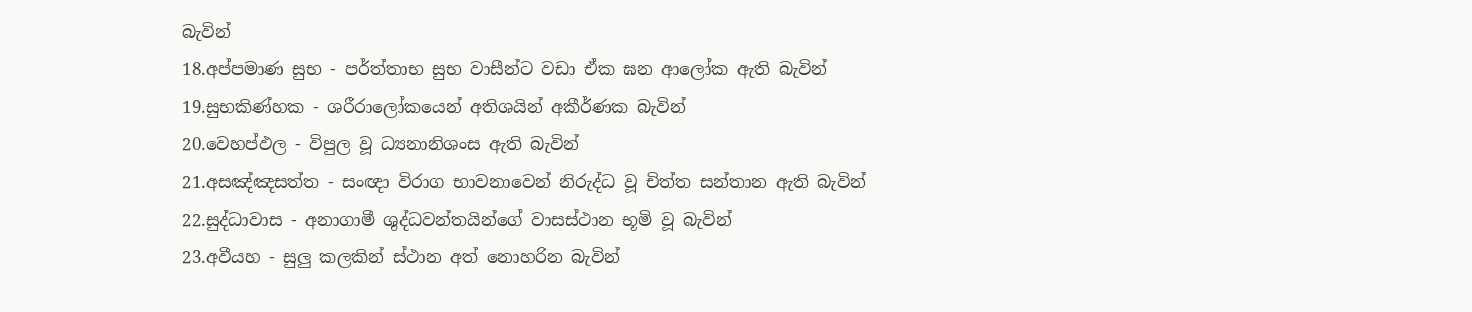බැවින්
18.අප්පමාණ සුභ - පර්ත්තාභ සුභ වාසීන්ට වඩා ඒක ඝන ආලෝක ඇති බැවින්
19.සුභකිණ්හක - ශරීරාලෝකයෙන් අතිශයින් අකීර්ණක බැවින්
20.වෙහප්ඵල - විපුල වූ ධ්‍යනානිශංස ඇති බැවින්
21.අසඤ්ඤසත්ත - සංඥා විරාග භාවනාවෙන් නිරුද්ධ වූ චිත්ත සන්තාන ඇති බැවින්
22.සුද්ධාවාස - අනාගාමී ශුද්ධවන්තයින්ගේ වාසස්ථාන භූමි වූ බැවින්
23.අවීයහ - සුලු කලකින් ස්ථාන අත් නොහරින බැවින්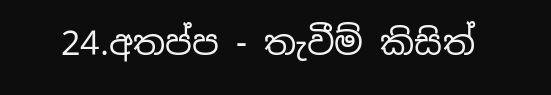24.අතප්ප - තැවීම් කිසිත්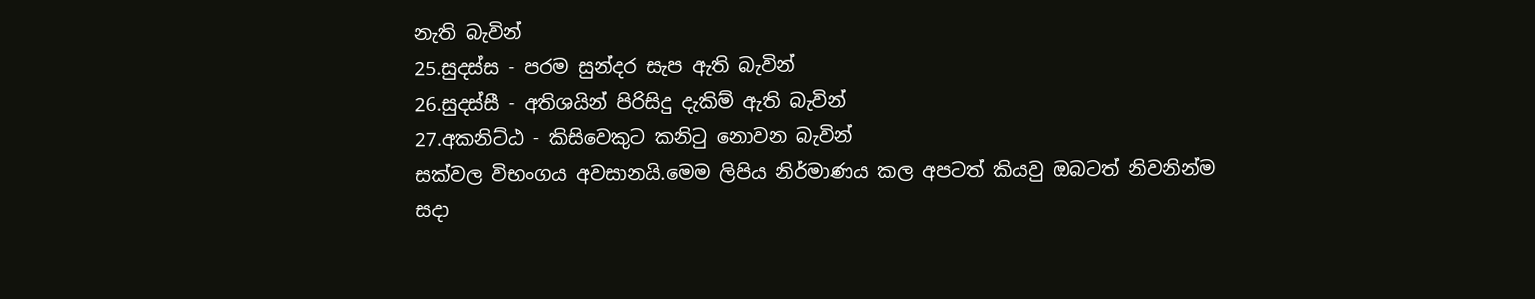නැති බැවින්
25.සුදස්ස - පරම සුන්දර සැප ඇති බැවින්
26.සුදස්සී - අතිශයින් පිරිසිදු දැකිම් ඇති බැවින්
27.අකනිට්ඨ - කිසිවෙකුට කනිටු නොවන බැවින්
සක්වල විභංගය අවසානයි.මෙම ලිපිය නිර්මාණය කල අපටත් කියවු ඔබටත් නිවනින්ම සදා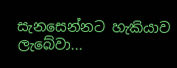සැනසෙන්නට හැකියාව ලැබේවා...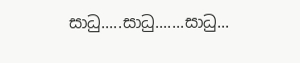සාධු.....සාධු.......සාධු...